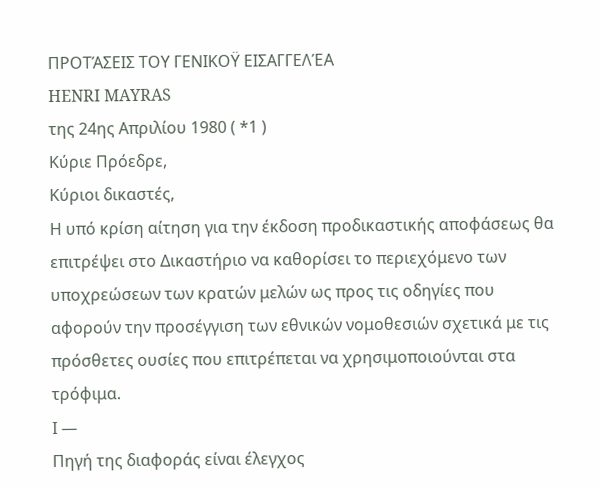ΠΡΟΤΆΣΕΙΣ ΤΟΥ ΓΕΝΙΚΟΫ ΕΙΣΑΓΓΕΛΈΑ
HENRI MAYRAS
της 24ης Απριλίου 1980 ( *1 )
Κύριε Πρόεδρε,
Κύριοι δικαστές,
Η υπό κρίση αίτηση για την έκδοση προδικαστικής αποφάσεως θα επιτρέψει στο Δικαστήριο να καθορίσει το περιεχόμενο των υποχρεώσεων των κρατών μελών ως προς τις οδηγίες που αφορούν την προσέγγιση των εθνικών νομοθεσιών σχετικά με τις πρόσθετες ουσίες που επιτρέπεται να χρησιμοποιούνται στα τρόφιμα.
Ι —
Πηγή της διαφοράς είναι έλεγχος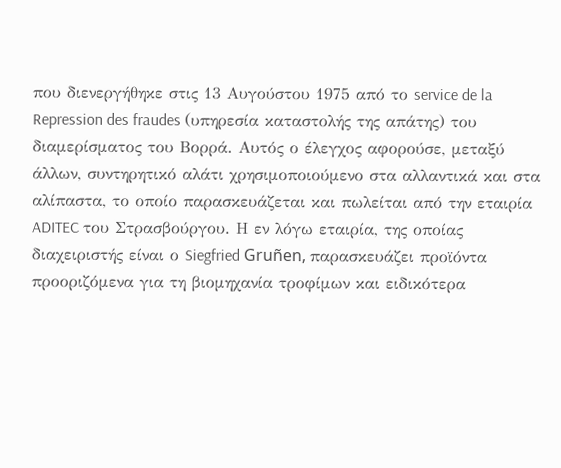που διενεργήθηκε στις 13 Αυγούστου 1975 από το service de la Repression des fraudes (υπηρεσία καταστολής της απάτης) του διαμερίσματος του Βορρά. Αυτός ο έλεγχος αφορούσε, μεταξύ άλλων, συντηρητικό αλάτι χρησιμοποιούμενο στα αλλαντικά και στα αλίπαστα, το οποίο παρασκευάζεται και πωλείται από την εταιρία ADITEC του Στρασβούργου. Η εν λόγω εταιρία, της οποίας διαχειριστής είναι ο Siegfried Gruñen, παρασκευάζει προϊόντα προοριζόμενα για τη βιομηχανία τροφίμων και ειδικότερα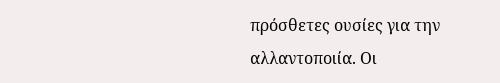πρόσθετες ουσίες για την αλλαντοποιία. Οι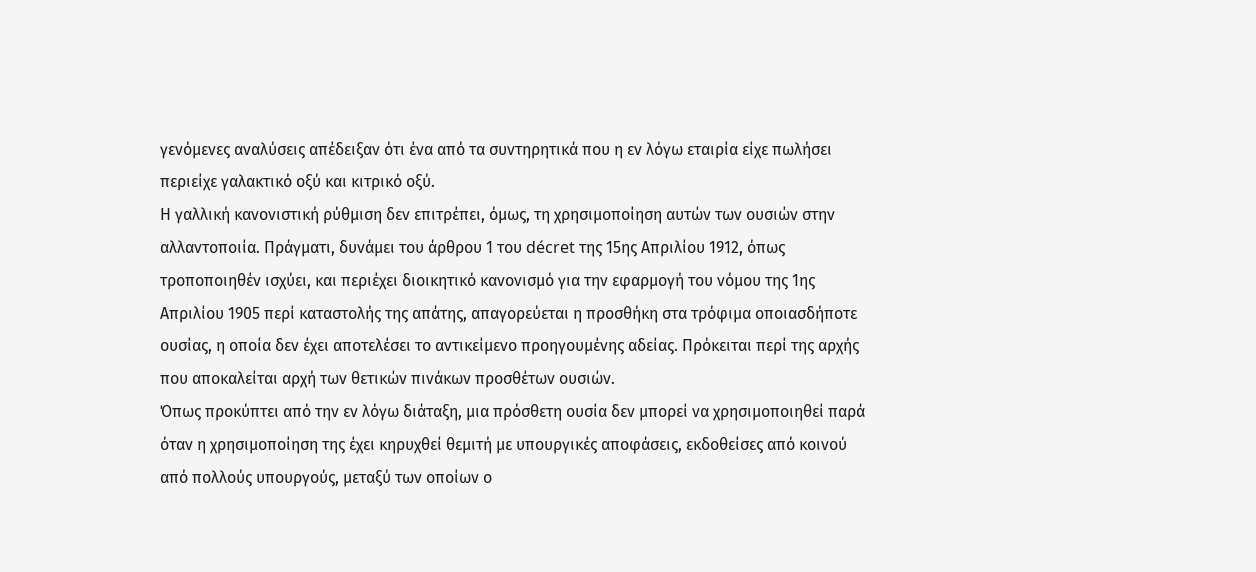γενόμενες αναλύσεις απέδειξαν ότι ένα από τα συντηρητικά που η εν λόγω εταιρία είχε πωλήσει περιείχε γαλακτικό οξύ και κιτρικό οξύ.
Η γαλλική κανονιστική ρύθμιση δεν επιτρέπει, όμως, τη χρησιμοποίηση αυτών των ουσιών στην αλλαντοποιία. Πράγματι, δυνάμει του άρθρου 1 του décret της 15ης Απριλίου 1912, όπως τροποποιηθέν ισχύει, και περιέχει διοικητικό κανονισμό για την εφαρμογή του νόμου της 1ης Απριλίου 1905 περί καταστολής της απάτης, απαγορεύεται η προσθήκη στα τρόφιμα οποιασδήποτε ουσίας, η οποία δεν έχει αποτελέσει το αντικείμενο προηγουμένης αδείας. Πρόκειται περί της αρχής που αποκαλείται αρχή των θετικών πινάκων προσθέτων ουσιών.
Όπως προκύπτει από την εν λόγω διάταξη, μια πρόσθετη ουσία δεν μπορεί να χρησιμοποιηθεί παρά όταν η χρησιμοποίηση της έχει κηρυχθεί θεμιτή με υπουργικές αποφάσεις, εκδοθείσες από κοινού από πολλούς υπουργούς, μεταξύ των οποίων ο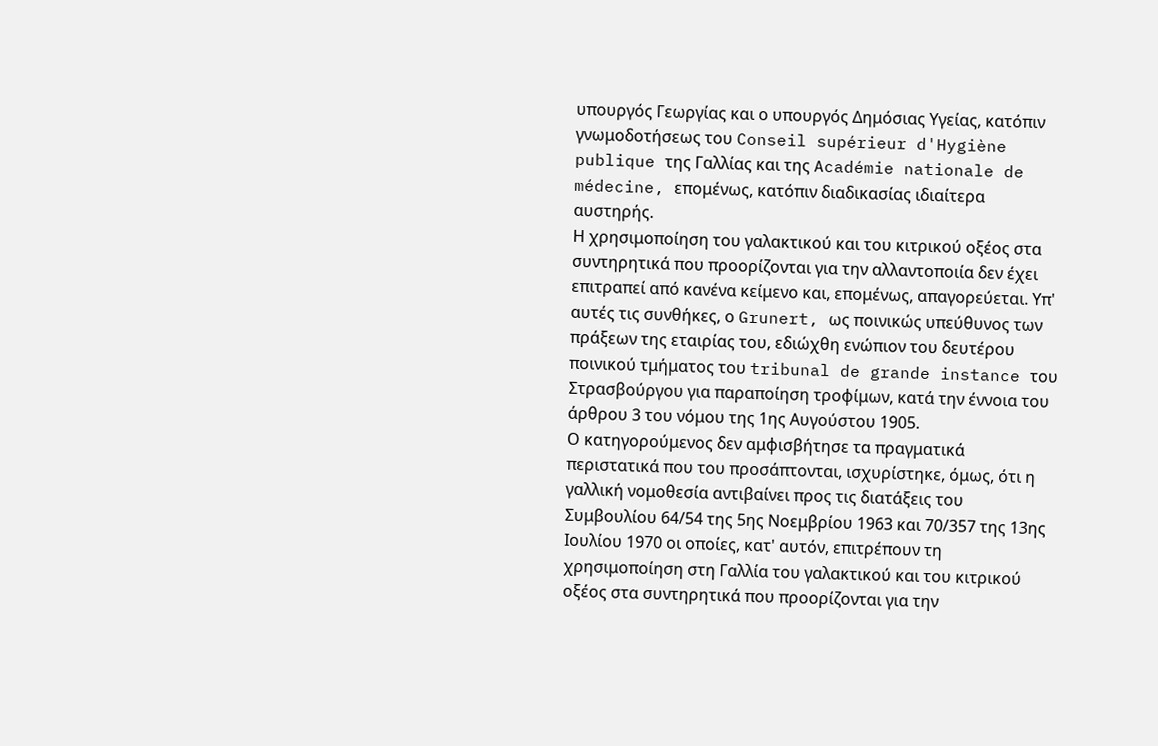υπουργός Γεωργίας και ο υπουργός Δημόσιας Υγείας, κατόπιν γνωμοδοτήσεως του Conseil supérieur d'Hygiène publique της Γαλλίας και της Académie nationale de médecine, επομένως, κατόπιν διαδικασίας ιδιαίτερα αυστηρής.
Η χρησιμοποίηση του γαλακτικού και του κιτρικού οξέος στα συντηρητικά που προορίζονται για την αλλαντοποιία δεν έχει επιτραπεί από κανένα κείμενο και, επομένως, απαγορεύεται. Υπ' αυτές τις συνθήκες, ο Grunert, ως ποινικώς υπεύθυνος των πράξεων της εταιρίας του, εδιώχθη ενώπιον του δευτέρου ποινικού τμήματος του tribunal de grande instance του Στρασβούργου για παραποίηση τροφίμων, κατά την έννοια του άρθρου 3 του νόμου της 1ης Αυγούστου 1905.
Ο κατηγορούμενος δεν αμφισβήτησε τα πραγματικά περιστατικά που του προσάπτονται, ισχυρίστηκε, όμως, ότι η γαλλική νομοθεσία αντιβαίνει προς τις διατάξεις του Συμβουλίου 64/54 της 5ης Νοεμβρίου 1963 και 70/357 της 13ης Ιουλίου 1970 οι οποίες, κατ' αυτόν, επιτρέπουν τη χρησιμοποίηση στη Γαλλία του γαλακτικού και του κιτρικού οξέος στα συντηρητικά που προορίζονται για την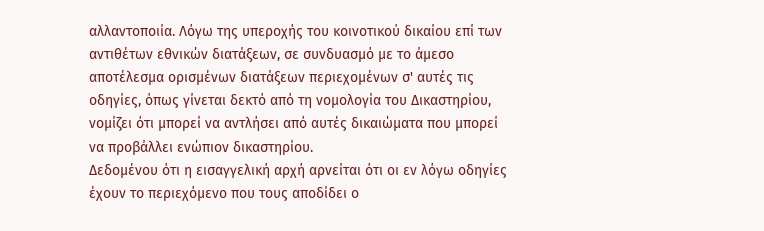αλλαντοποιία. Λόγω της υπεροχής του κοινοτικού δικαίου επί των αντιθέτων εθνικών διατάξεων, σε συνδυασμό με το άμεσο αποτέλεσμα ορισμένων διατάξεων περιεχομένων σ' αυτές τις οδηγίες, όπως γίνεται δεκτό από τη νομολογία του Δικαστηρίου, νομίζει ότι μπορεί να αντλήσει από αυτές δικαιώματα που μπορεί να προβάλλει ενώπιον δικαστηρίου.
Δεδομένου ότι η εισαγγελική αρχή αρνείται ότι οι εν λόγω οδηγίες έχουν το περιεχόμενο που τους αποδίδει ο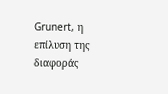Grunert, η επίλυση της διαφοράς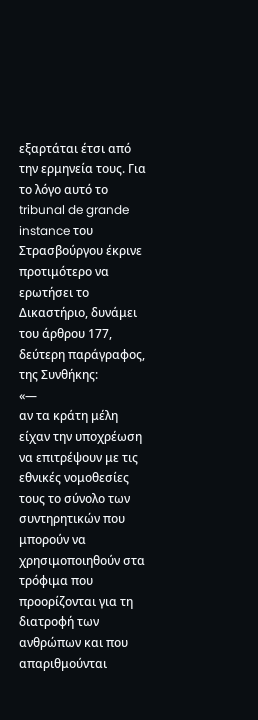εξαρτάται έτσι από την ερμηνεία τους. Για το λόγο αυτό το tribunal de grande instance του Στρασβούργου έκρινε προτιμότερο να ερωτήσει το Δικαστήριο, δυνάμει του άρθρου 177, δεύτερη παράγραφος, της Συνθήκης:
«—
αν τα κράτη μέλη είχαν την υποχρέωση να επιτρέψουν με τις εθνικές νομοθεσίες τους το σύνολο των συντηρητικών που μπορούν να χρησιμοποιηθούν στα τρόφιμα που προορίζονται για τη διατροφή των ανθρώπων και που απαριθμούνται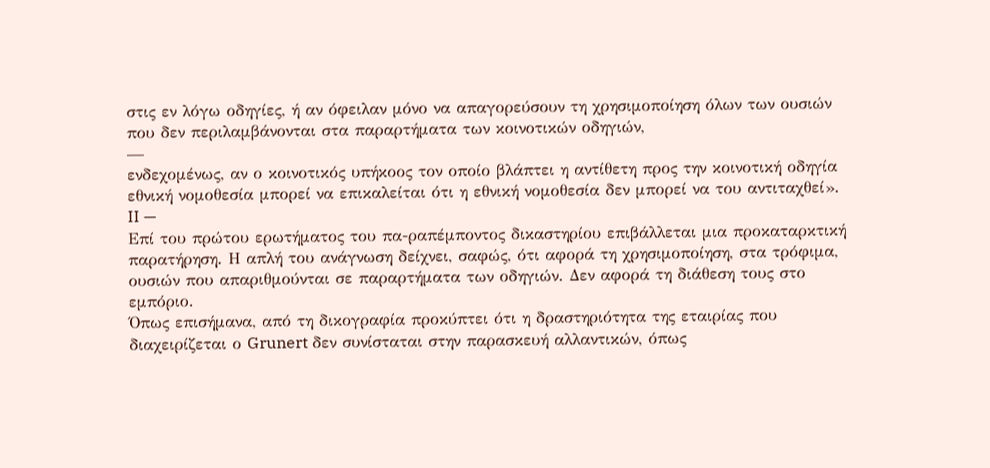στις εν λόγω οδηγίες, ή αν όφειλαν μόνο να απαγορεύσουν τη χρησιμοποίηση όλων των ουσιών που δεν περιλαμβάνονται στα παραρτήματα των κοινοτικών οδηγιών,
—
ενδεχομένως, αν ο κοινοτικός υπήκοος τον οποίο βλάπτει η αντίθετη προς την κοινοτική οδηγία εθνική νομοθεσία μπορεί να επικαλείται ότι η εθνική νομοθεσία δεν μπορεί να του αντιταχθεί».
II —
Επί του πρώτου ερωτήματος του πα-ραπέμποντος δικαστηρίου επιβάλλεται μια προκαταρκτική παρατήρηση. Η απλή του ανάγνωση δείχνει, σαφώς, ότι αφορά τη χρησιμοποίηση, στα τρόφιμα, ουσιών που απαριθμούνται σε παραρτήματα των οδηγιών. Δεν αφορά τη διάθεση τους στο εμπόριο.
Όπως επισήμανα, από τη δικογραφία προκύπτει ότι η δραστηριότητα της εταιρίας που διαχειρίζεται ο Grunert δεν συνίσταται στην παρασκευή αλλαντικών, όπως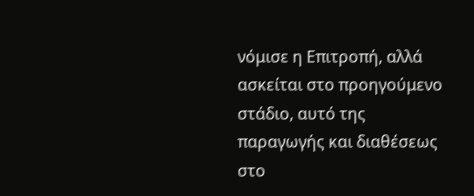νόμισε η Επιτροπή, αλλά ασκείται στο προηγούμενο στάδιο, αυτό της παραγωγής και διαθέσεως στο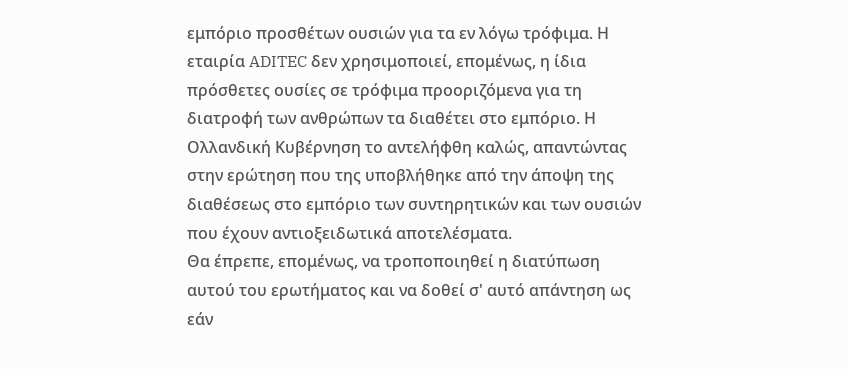εμπόριο προσθέτων ουσιών για τα εν λόγω τρόφιμα. Η εταιρία ADITEC δεν χρησιμοποιεί, επομένως, η ίδια πρόσθετες ουσίες σε τρόφιμα προοριζόμενα για τη διατροφή των ανθρώπων τα διαθέτει στο εμπόριο. Η Ολλανδική Κυβέρνηση το αντελήφθη καλώς, απαντώντας στην ερώτηση που της υποβλήθηκε από την άποψη της διαθέσεως στο εμπόριο των συντηρητικών και των ουσιών που έχουν αντιοξειδωτικά αποτελέσματα.
Θα έπρεπε, επομένως, να τροποποιηθεί η διατύπωση αυτού του ερωτήματος και να δοθεί σ' αυτό απάντηση ως εάν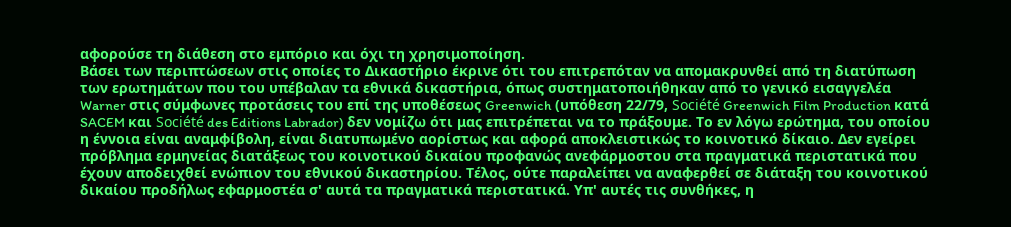αφορούσε τη διάθεση στο εμπόριο και όχι τη χρησιμοποίηση.
Βάσει των περιπτώσεων στις οποίες το Δικαστήριο έκρινε ότι του επιτρεπόταν να απομακρυνθεί από τη διατύπωση των ερωτημάτων που του υπέβαλαν τα εθνικά δικαστήρια, όπως συστηματοποιήθηκαν από το γενικό εισαγγελέα Warner στις σύμφωνες προτάσεις του επί της υποθέσεως Greenwich (υπόθεση 22/79, Société Greenwich Film Production κατά SACEM και Société des Editions Labrador) δεν νομίζω ότι μας επιτρέπεται να το πράξουμε. Το εν λόγω ερώτημα, του οποίου η έννοια είναι αναμφίβολη, είναι διατυπωμένο αορίστως και αφορά αποκλειστικώς το κοινοτικό δίκαιο. Δεν εγείρει πρόβλημα ερμηνείας διατάξεως του κοινοτικού δικαίου προφανώς ανεφάρμοστου στα πραγματικά περιστατικά που έχουν αποδειχθεί ενώπιον του εθνικού δικαστηρίου. Τέλος, ούτε παραλείπει να αναφερθεί σε διάταξη του κοινοτικού δικαίου προδήλως εφαρμοστέα σ' αυτά τα πραγματικά περιστατικά. Υπ' αυτές τις συνθήκες, η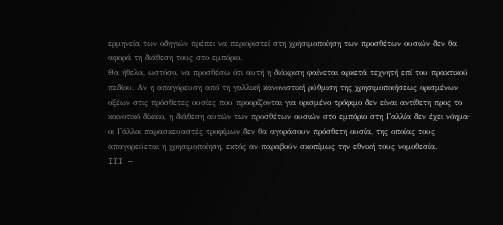ερμηνεία των οδηγιών πρέπει να περιοριστεί στη χρησιμοποίηση των προσθέτων ουσιών δεν θα αφορά τη διάθεση τους στο εμπόριο.
Θα ήθελα, ωστόσο, να προσθέσω ότι αυτή η διάκριση φαίνεται αρκετά τεχνητή επί του πρακτικού πεδίου. Αν η απαγόρευση από τη γαλλική κανονιστική ρύθμιση της χρησιμοποιήσεως ορισμένων οξέων στις πρόσθετες ουσίες που προορίζονται για ορισμένο τρόφιμο δεν είναι αντίθετη προς το κοινοτικό δίκαιο, η διάθεση αυτών των προσθέτων ουσιών στο εμπόριο στη Γαλλία δεν έχει νόημα· οι Γάλλοι παρασκευαστές τροφίμων δεν θα αγοράσουν πρόσθετη ουσία, της οποίας τους απαγορεύεται η χρησιμοποίηση, εκτός αν παραβούν σκοπίμως την εθνική τους νομοθεσία.
III —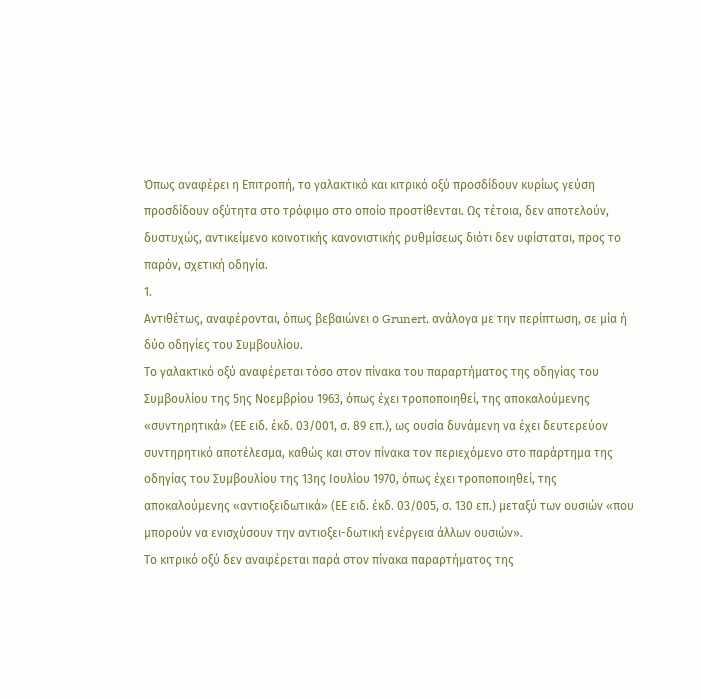Όπως αναφέρει η Επιτροπή, το γαλακτικό και κιτρικό οξύ προσδίδουν κυρίως γεύση προσδίδουν οξύτητα στο τρόφιμο στο οποίο προστίθενται. Ως τέτοια, δεν αποτελούν, δυστυχώς, αντικείμενο κοινοτικής κανονιστικής ρυθμίσεως διότι δεν υφίσταται, προς το παρόν, σχετική οδηγία.
1.
Αντιθέτως, αναφέρονται, όπως βεβαιώνει ο Grunert, ανάλογα με την περίπτωση, σε μία ή δύο οδηγίες του Συμβουλίου.
Το γαλακτικό οξύ αναφέρεται τόσο στον πίνακα του παραρτήματος της οδηγίας του Συμβουλίου της 5ης Νοεμβρίου 1963, όπως έχει τροποποιηθεί, της αποκαλούμενης «συντηρητικά» (ΕΕ ειδ. έκδ. 03/001, σ. 89 επ.), ως ουσία δυνάμενη να έχει δευτερεύον συντηρητικό αποτέλεσμα, καθώς και στον πίνακα τον περιεχόμενο στο παράρτημα της οδηγίας του Συμβουλίου της 13ης Ιουλίου 1970, όπως έχει τροποποιηθεί, της αποκαλούμενης «αντιοξειδωτικά» (ΕΕ ειδ. έκδ. 03/005, σ. 130 επ.) μεταξύ των ουσιών «που μπορούν να ενισχύσουν την αντιοξει-δωτική ενέργεια άλλων ουσιών».
Το κιτρικό οξύ δεν αναφέρεται παρά στον πίνακα παραρτήματος της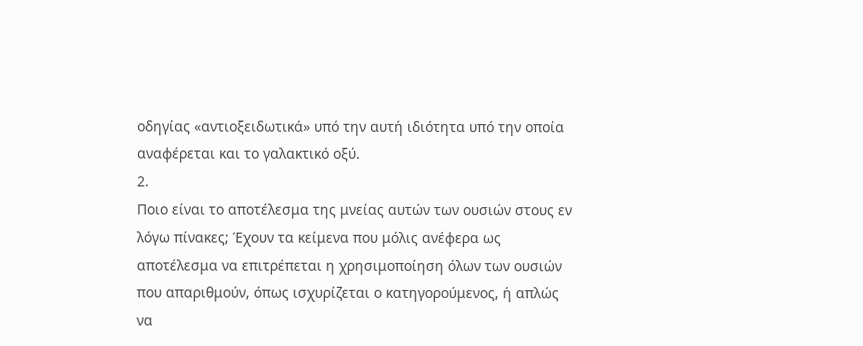οδηγίας «αντιοξειδωτικά» υπό την αυτή ιδιότητα υπό την οποία αναφέρεται και το γαλακτικό οξύ.
2.
Ποιο είναι το αποτέλεσμα της μνείας αυτών των ουσιών στους εν λόγω πίνακες; Έχουν τα κείμενα που μόλις ανέφερα ως αποτέλεσμα να επιτρέπεται η χρησιμοποίηση όλων των ουσιών που απαριθμούν, όπως ισχυρίζεται ο κατηγορούμενος, ή απλώς να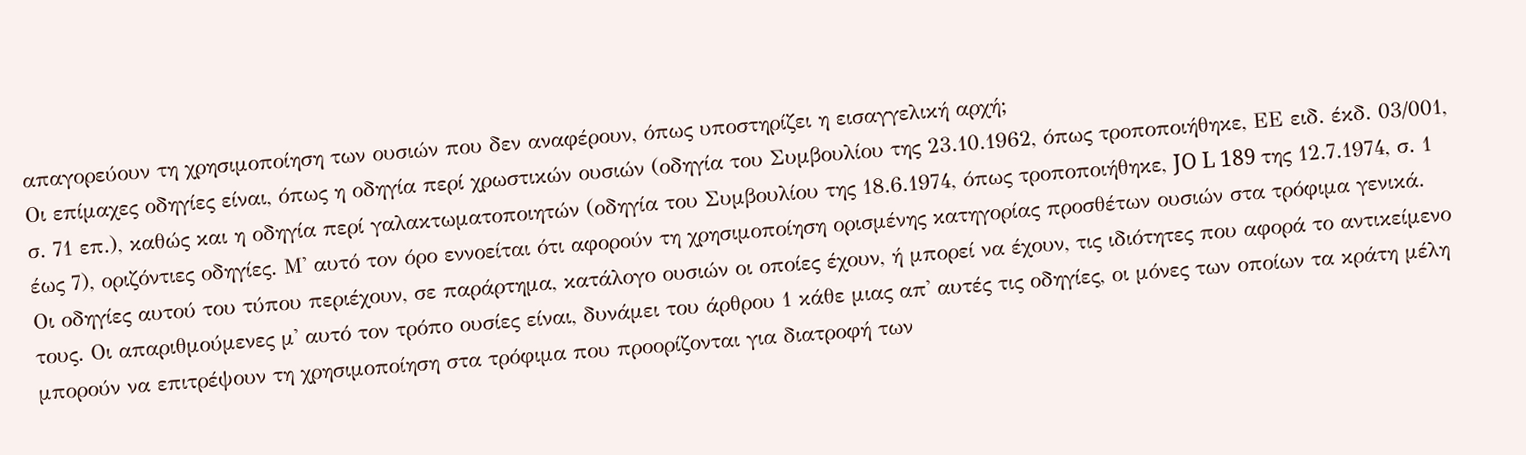απαγορεύουν τη χρησιμοποίηση των ουσιών που δεν αναφέρουν, όπως υποστηρίζει η εισαγγελική αρχή;
Οι επίμαχες οδηγίες είναι, όπως η οδηγία περί χρωστικών ουσιών (οδηγία του Συμβουλίου της 23.10.1962, όπως τροποποιήθηκε, ΕΕ ειδ. έκδ. 03/001, σ. 71 επ.), καθώς και η οδηγία περί γαλακτωματοποιητών (οδηγία του Συμβουλίου της 18.6.1974, όπως τροποποιήθηκε, JO L 189 της 12.7.1974, σ. 1 έως 7), οριζόντιες οδηγίες. Μ' αυτό τον όρο εννοείται ότι αφορούν τη χρησιμοποίηση ορισμένης κατηγορίας προσθέτων ουσιών στα τρόφιμα γενικά.
Οι οδηγίες αυτού του τύπου περιέχουν, σε παράρτημα, κατάλογο ουσιών οι οποίες έχουν, ή μπορεί να έχουν, τις ιδιότητες που αφορά το αντικείμενο τους. Οι απαριθμούμενες μ' αυτό τον τρόπο ουσίες είναι, δυνάμει του άρθρου 1 κάθε μιας απ' αυτές τις οδηγίες, οι μόνες των οποίων τα κράτη μέλη μπορούν να επιτρέψουν τη χρησιμοποίηση στα τρόφιμα που προορίζονται για διατροφή των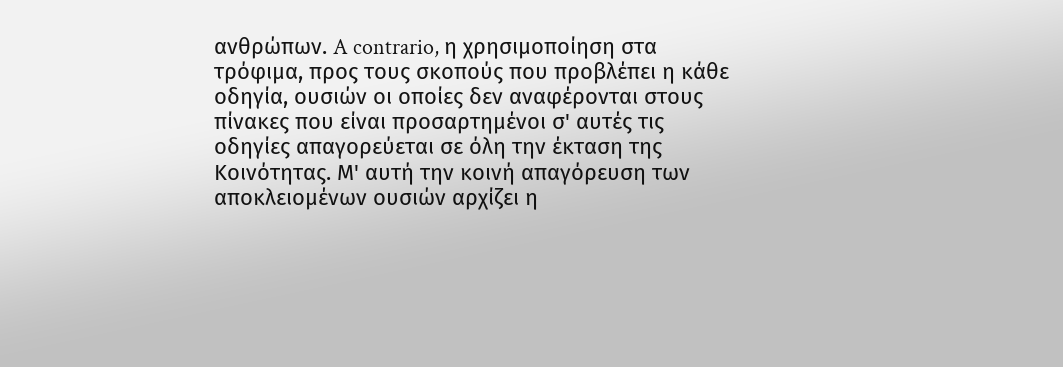ανθρώπων. A contrario, η χρησιμοποίηση στα τρόφιμα, προς τους σκοπούς που προβλέπει η κάθε οδηγία, ουσιών οι οποίες δεν αναφέρονται στους πίνακες που είναι προσαρτημένοι σ' αυτές τις οδηγίες απαγορεύεται σε όλη την έκταση της Κοινότητας. Μ' αυτή την κοινή απαγόρευση των αποκλειομένων ουσιών αρχίζει η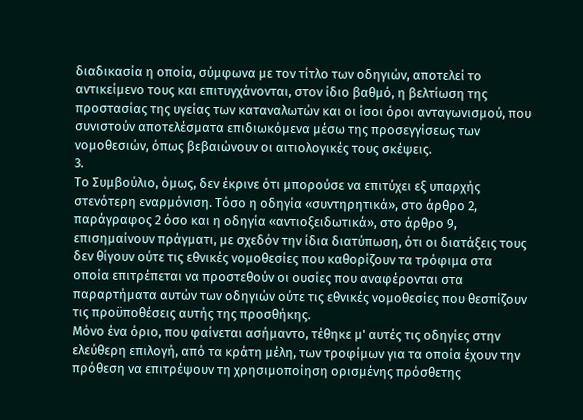διαδικασία η οποία, σύμφωνα με τον τίτλο των οδηγιών, αποτελεί το αντικείμενο τους και επιτυγχάνονται, στον ίδιο βαθμό, η βελτίωση της προστασίας της υγείας των καταναλωτών και οι ίσοι όροι ανταγωνισμού, που συνιστούν αποτελέσματα επιδιωκόμενα μέσω της προσεγγίσεως των νομοθεσιών, όπως βεβαιώνουν οι αιτιολογικές τους σκέψεις.
3.
Το Συμβούλιο, όμως, δεν έκρινε ότι μπορούσε να επιτύχει εξ υπαρχής στενότερη εναρμόνιση. Τόσο η οδηγία «συντηρητικά», στο άρθρο 2, παράγραφος 2 όσο και η οδηγία «αντιοξειδωτικά», στο άρθρο 9, επισημαίνουν πράγματι, με σχεδόν την ίδια διατύπωση, ότι οι διατάξεις τους δεν θίγουν ούτε τις εθνικές νομοθεσίες που καθορίζουν τα τρόφιμα στα οποία επιτρέπεται να προστεθούν οι ουσίες που αναφέρονται στα παραρτήματα αυτών των οδηγιών ούτε τις εθνικές νομοθεσίες που θεσπίζουν τις προϋποθέσεις αυτής της προσθήκης.
Μόνο ένα όριο, που φαίνεται ασήμαντο, τέθηκε μ' αυτές τις οδηγίες στην ελεύθερη επιλογή, από τα κράτη μέλη, των τροφίμων για τα οποία έχουν την πρόθεση να επιτρέψουν τη χρησιμοποίηση ορισμένης πρόσθετης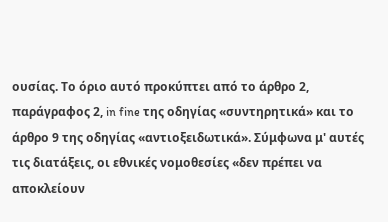ουσίας. Το όριο αυτό προκύπτει από το άρθρο 2, παράγραφος 2, in fine της οδηγίας «συντηρητικά» και το άρθρο 9 της οδηγίας «αντιοξειδωτικά». Σύμφωνα μ' αυτές τις διατάξεις, οι εθνικές νομοθεσίες «δεν πρέπει να αποκλείουν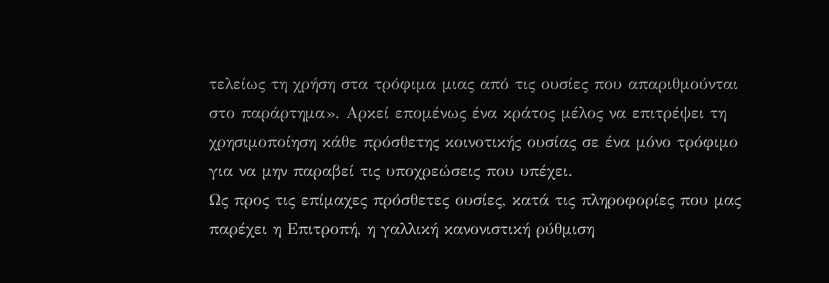τελείως τη χρήση στα τρόφιμα μιας από τις ουσίες που απαριθμούνται στο παράρτημα». Αρκεί επομένως ένα κράτος μέλος να επιτρέψει τη χρησιμοποίηση κάθε πρόσθετης κοινοτικής ουσίας σε ένα μόνο τρόφιμο για να μην παραβεί τις υποχρεώσεις που υπέχει.
Ως προς τις επίμαχες πρόσθετες ουσίες, κατά τις πληροφορίες που μας παρέχει η Επιτροπή, η γαλλική κανονιστική ρύθμιση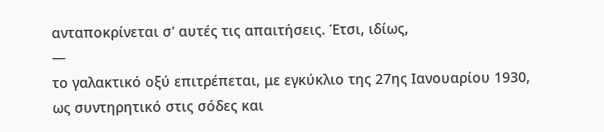ανταποκρίνεται σ' αυτές τις απαιτήσεις. Έτσι, ιδίως,
—
το γαλακτικό οξύ επιτρέπεται, με εγκύκλιο της 27ης Ιανουαρίου 1930, ως συντηρητικό στις σόδες και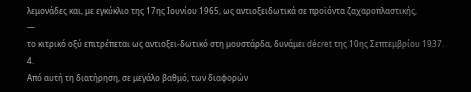λεμονάδες και, με εγκύκλιο της 17ης Ιουνίου 1965, ως αντιοξειδωτικά σε προϊόντα ζαχαροπλαστικής,
—
το κιτρικό οξύ επιτρέπεται ως αντιοξει-δωτικό στη μουστάρδα, δυνάμει décret της 10ης Σεπτεμβρίου 1937.
4.
Από αυτή τη διατήρηση, σε μεγάλο βαθμό, των διαφορών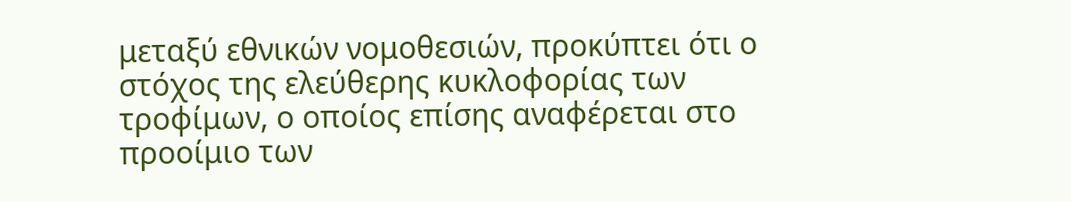μεταξύ εθνικών νομοθεσιών, προκύπτει ότι ο στόχος της ελεύθερης κυκλοφορίας των τροφίμων, ο οποίος επίσης αναφέρεται στο προοίμιο των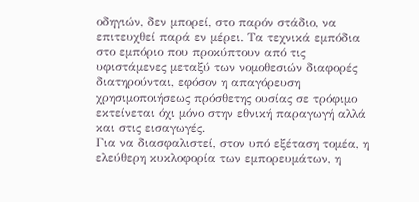οδηγιών, δεν μπορεί, στο παρόν στάδιο, να επιτευχθεί παρά εν μέρει. Τα τεχνικά εμπόδια στο εμπόριο που προκύπτουν από τις υφιστάμενες μεταξύ των νομοθεσιών διαφορές διατηρούνται, εφόσον η απαγόρευση χρησιμοποιήσεως πρόσθετης ουσίας σε τρόφιμο εκτείνεται όχι μόνο στην εθνική παραγωγή αλλά και στις εισαγωγές.
Για να διασφαλιστεί, στον υπό εξέταση τομέα, η ελεύθερη κυκλοφορία των εμπορευμάτων, η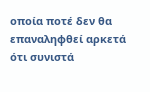οποία ποτέ δεν θα επαναληφθεί αρκετά ότι συνιστά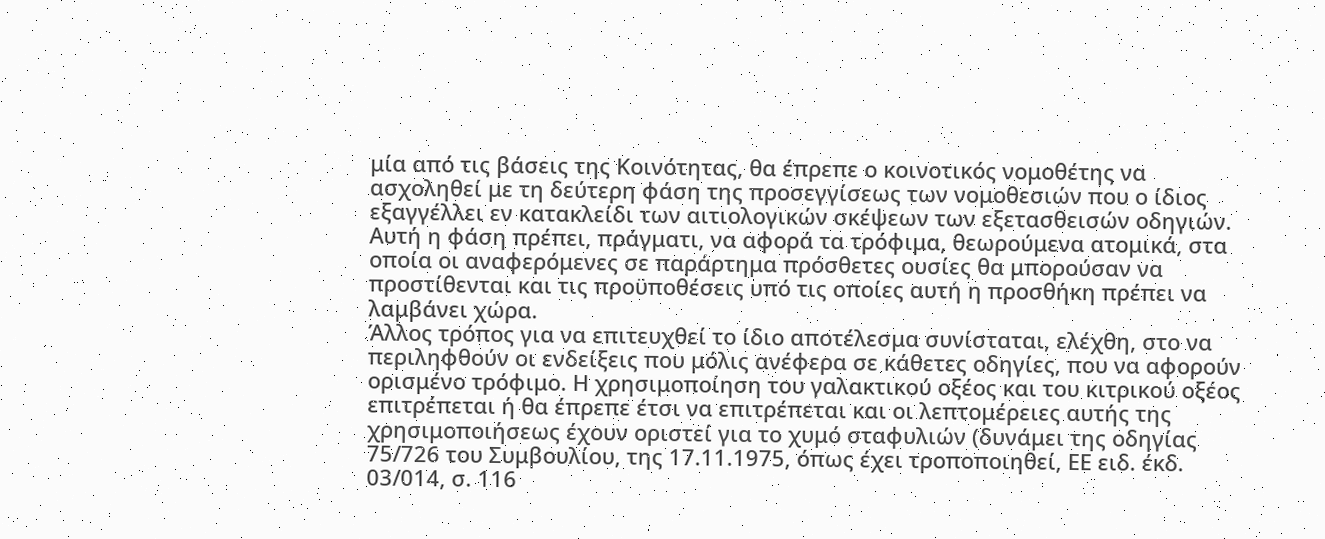μία από τις βάσεις της Κοινότητας, θα έπρεπε ο κοινοτικός νομοθέτης να ασχοληθεί με τη δεύτερη φάση της προσεγγίσεως των νομοθεσιών που ο ίδιος εξαγγέλλει εν κατακλείδι των αιτιολογικών σκέψεων των εξετασθεισών οδηγιών. Αυτή η φάση πρέπει, πράγματι, να αφορά τα τρόφιμα, θεωρούμενα ατομικά, στα οποία οι αναφερόμενες σε παράρτημα πρόσθετες ουσίες θα μπορούσαν να προστίθενται και τις προϋποθέσεις υπό τις οποίες αυτή η προσθήκη πρέπει να λαμβάνει χώρα.
Άλλος τρόπος για να επιτευχθεί το ίδιο αποτέλεσμα συνίσταται, ελέχθη, στο να περιληφθούν οι ενδείξεις που μόλις ανέφερα σε κάθετες οδηγίες, που να αφορούν ορισμένο τρόφιμο. Η χρησιμοποίηση του γαλακτικού οξέος και του κιτρικού οξέος επιτρέπεται ή θα έπρεπε έτσι να επιτρέπεται και οι λεπτομέρειες αυτής της χρησιμοποιήσεως έχουν οριστεί για το χυμό σταφυλιών (δυνάμει της οδηγίας 75/726 του Συμβουλίου, της 17.11.1975, όπως έχει τροποποιηθεί, ΕΕ ειδ. έκδ. 03/014, σ. 116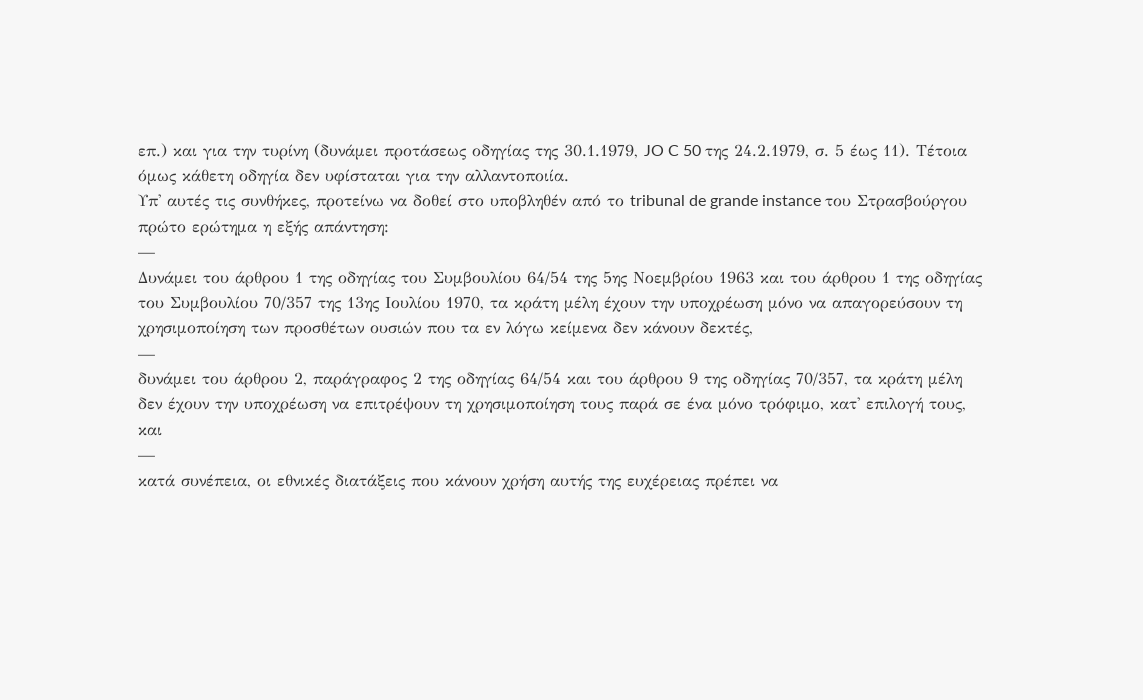επ.) και για την τυρίνη (δυνάμει προτάσεως οδηγίας της 30.1.1979, JO C 50 της 24.2.1979, σ. 5 έως 11). Τέτοια όμως κάθετη οδηγία δεν υφίσταται για την αλλαντοποιία.
Υπ' αυτές τις συνθήκες, προτείνω να δοθεί στο υποβληθέν από το tribunal de grande instance του Στρασβούργου πρώτο ερώτημα η εξής απάντηση:
—
Δυνάμει του άρθρου 1 της οδηγίας του Συμβουλίου 64/54 της 5ης Νοεμβρίου 1963 και του άρθρου 1 της οδηγίας του Συμβουλίου 70/357 της 13ης Ιουλίου 1970, τα κράτη μέλη έχουν την υποχρέωση μόνο να απαγορεύσουν τη χρησιμοποίηση των προσθέτων ουσιών που τα εν λόγω κείμενα δεν κάνουν δεκτές,
—
δυνάμει του άρθρου 2, παράγραφος 2 της οδηγίας 64/54 και του άρθρου 9 της οδηγίας 70/357, τα κράτη μέλη δεν έχουν την υποχρέωση να επιτρέψουν τη χρησιμοποίηση τους παρά σε ένα μόνο τρόφιμο, κατ' επιλογή τους, και
—
κατά συνέπεια, οι εθνικές διατάξεις που κάνουν χρήση αυτής της ευχέρειας πρέπει να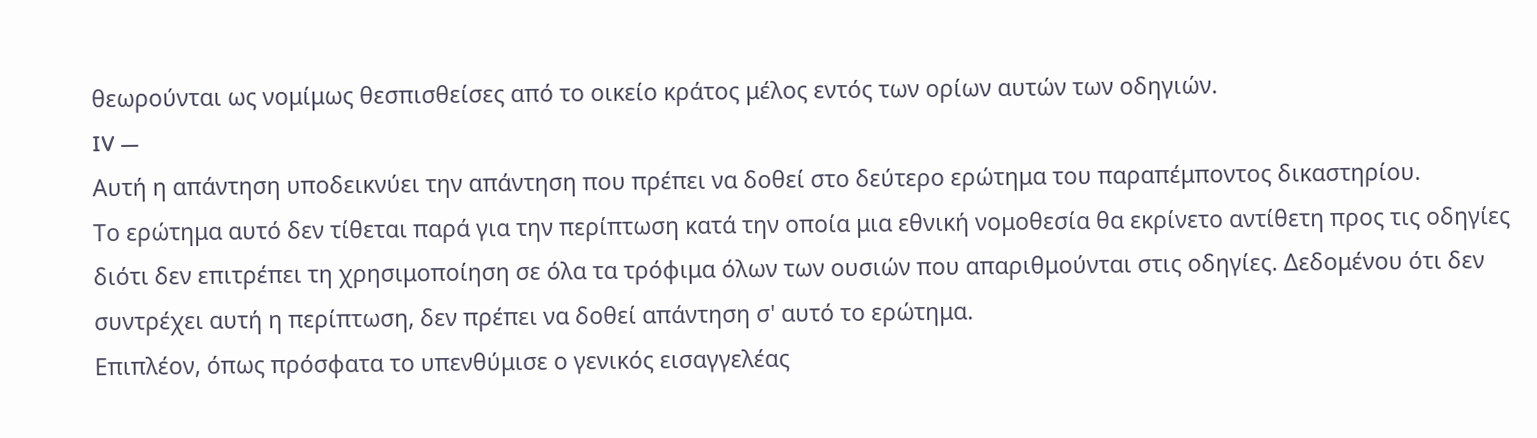θεωρούνται ως νομίμως θεσπισθείσες από το οικείο κράτος μέλος εντός των ορίων αυτών των οδηγιών.
IV —
Αυτή η απάντηση υποδεικνύει την απάντηση που πρέπει να δοθεί στο δεύτερο ερώτημα του παραπέμποντος δικαστηρίου.
Το ερώτημα αυτό δεν τίθεται παρά για την περίπτωση κατά την οποία μια εθνική νομοθεσία θα εκρίνετο αντίθετη προς τις οδηγίες διότι δεν επιτρέπει τη χρησιμοποίηση σε όλα τα τρόφιμα όλων των ουσιών που απαριθμούνται στις οδηγίες. Δεδομένου ότι δεν συντρέχει αυτή η περίπτωση, δεν πρέπει να δοθεί απάντηση σ' αυτό το ερώτημα.
Επιπλέον, όπως πρόσφατα το υπενθύμισε ο γενικός εισαγγελέας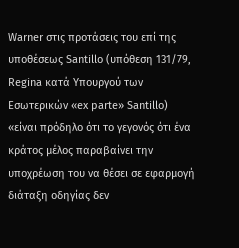Warner στις προτάσεις του επί της υποθέσεως Santillo (υπόθεση 131/79, Regina κατά Υπουργού των Εσωτερικών «ex parte» Santillo) «είναι πρόδηλο ότι το γεγονός ότι ένα κράτος μέλος παραβαίνει την υποχρέωση του να θέσει σε εφαρμογή διάταξη οδηγίας δεν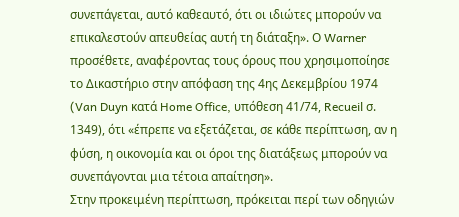συνεπάγεται, αυτό καθεαυτό, ότι οι ιδιώτες μπορούν να επικαλεστούν απευθείας αυτή τη διάταξη». Ο Warner προσέθετε, αναφέροντας τους όρους που χρησιμοποίησε το Δικαστήριο στην απόφαση της 4ης Δεκεμβρίου 1974 (Van Duyn κατά Home Office, υπόθεση 41/74, Recueil σ. 1349), ότι «έπρεπε να εξετάζεται, σε κάθε περίπτωση, αν η φύση, η οικονομία και οι όροι της διατάξεως μπορούν να συνεπάγονται μια τέτοια απαίτηση».
Στην προκειμένη περίπτωση, πρόκειται περί των οδηγιών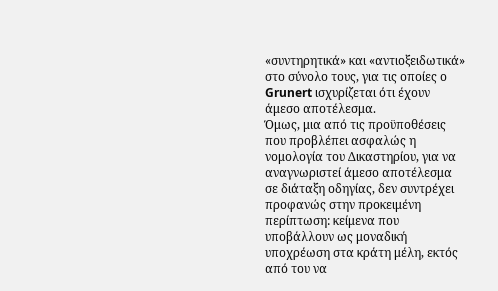«συντηρητικά» και «αντιοξειδωτικά» στο σύνολο τους, για τις οποίες ο Grunert ισχυρίζεται ότι έχουν άμεσο αποτέλεσμα.
Όμως, μια από τις προϋποθέσεις που προβλέπει ασφαλώς η νομολογία του Δικαστηρίου, για να αναγνωριστεί άμεσο αποτέλεσμα σε διάταξη οδηγίας, δεν συντρέχει προφανώς στην προκειμένη περίπτωση: κείμενα που υποβάλλουν ως μοναδική υποχρέωση στα κράτη μέλη, εκτός από του να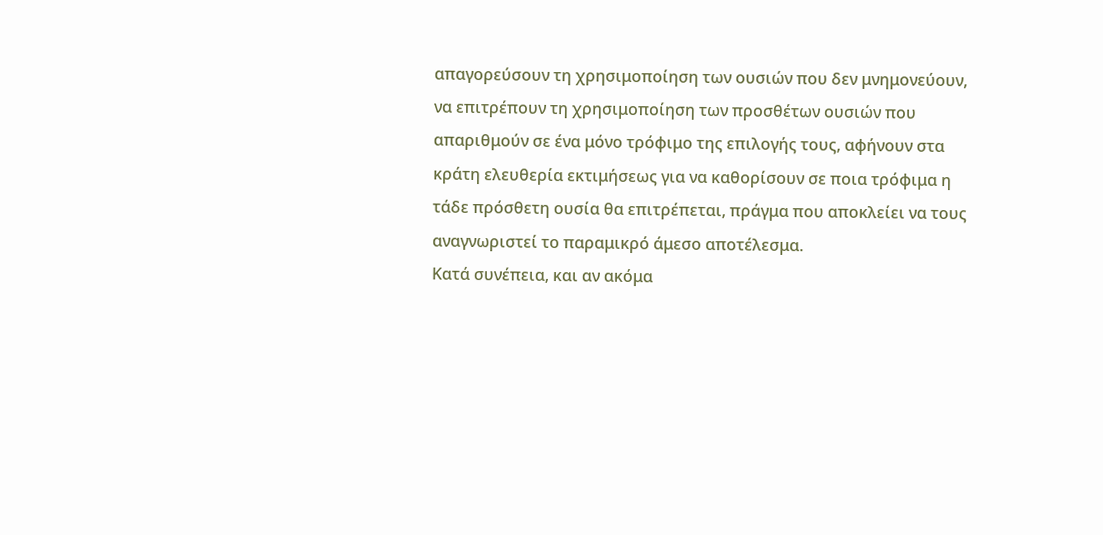απαγορεύσουν τη χρησιμοποίηση των ουσιών που δεν μνημονεύουν, να επιτρέπουν τη χρησιμοποίηση των προσθέτων ουσιών που απαριθμούν σε ένα μόνο τρόφιμο της επιλογής τους, αφήνουν στα κράτη ελευθερία εκτιμήσεως για να καθορίσουν σε ποια τρόφιμα η τάδε πρόσθετη ουσία θα επιτρέπεται, πράγμα που αποκλείει να τους αναγνωριστεί το παραμικρό άμεσο αποτέλεσμα.
Κατά συνέπεια, και αν ακόμα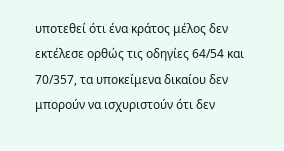υποτεθεί ότι ένα κράτος μέλος δεν εκτέλεσε ορθώς τις οδηγίες 64/54 και 70/357, τα υποκείμενα δικαίου δεν μπορούν να ισχυριστούν ότι δεν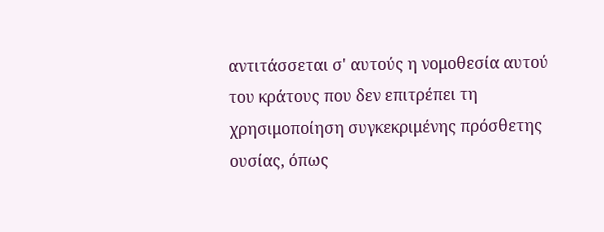αντιτάσσεται σ' αυτούς η νομοθεσία αυτού του κράτους που δεν επιτρέπει τη χρησιμοποίηση συγκεκριμένης πρόσθετης ουσίας, όπως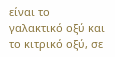είναι το γαλακτικό οξύ και το κιτρικό οξύ, σε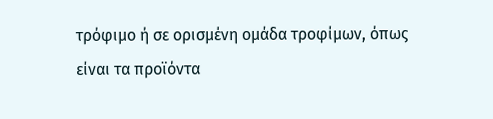τρόφιμο ή σε ορισμένη ομάδα τροφίμων, όπως είναι τα προϊόντα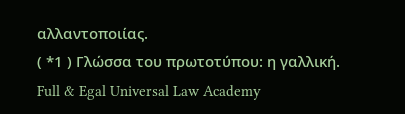αλλαντοποιίας.
( *1 ) Γλώσσα του πρωτοτύπου: η γαλλική.
Full & Egal Universal Law Academy